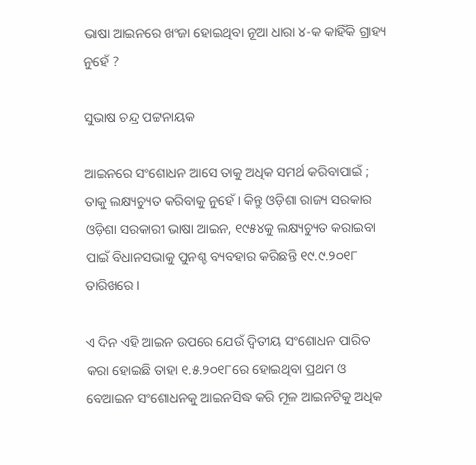ଭାଷା ଆଇନରେ ଖଂଜା ହୋଇଥିବା ନୂଆ ଧାରା ୪-କ କାହିଁକି ଗ୍ରାହ୍ୟ ନୁହେଁ ?

ସୁଭାଷ ଚନ୍ଦ୍ର ପଟ୍ଟନାୟକ

ଆଇନରେ ସଂଶୋଧନ ଆସେ ତାକୁ ଅଧିକ ସମର୍ଥ କରିବାପାଇଁ ; ତାକୁ ଲକ୍ଷ୍ୟଚ୍ୟୁତ କରିବାକୁ ନୁହେଁ । କିନ୍ତୁ ଓଡ଼ିଶା ରାଜ୍ୟ ସରକାର ଓଡ଼ିଶା ସରକାରୀ ଭାଷା ଆଇନ, ୧୯୫୪କୁ ଲକ୍ଷ୍ୟଚ୍ୟୁତ କରାଇବା ପାଇଁ ବିଧାନସଭାକୁ ପୁନଶ୍ଚ ବ୍ୟବହାର କରିଛନ୍ତି ୧୯.୯.୨୦୧୮ ତାରିଖରେ ।

ଏ ଦିନ ଏହି ଆଇନ ଉପରେ ଯେଉଁ ଦ୍ଵିତୀୟ ସଂଶୋଧନ ପାରିତ କରା ହୋଇଛି ତାହା ୧.୫.୨୦୧୮ରେ ହୋଇଥିବା ପ୍ରଥମ ଓ ବେଆଇନ ସଂଶୋଧନକୁ ଆଇନସିଦ୍ଧ କରି ମୂଳ ଆଇନଟିକୁ ଅଧିକ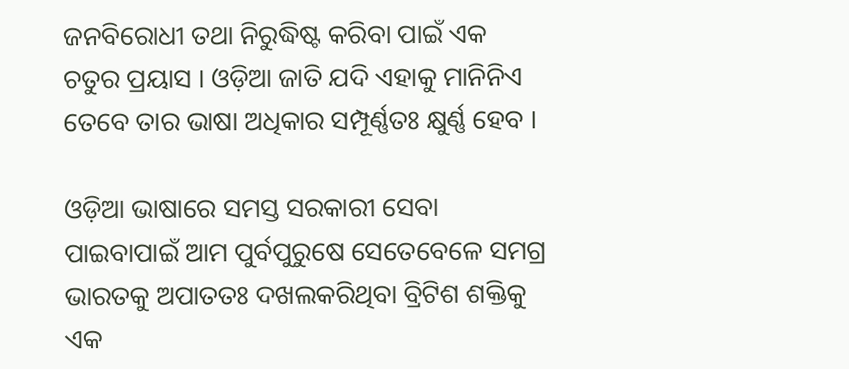ଜନବିରୋଧୀ ତଥା ନିରୁଦ୍ଧିଷ୍ଟ କରିବା ପାଇଁ ଏକ ଚତୁର ପ୍ରୟାସ । ଓଡ଼ିଆ ଜାତି ଯଦି ଏହାକୁ ମାନିନିଏ ତେବେ ତାର ଭାଷା ଅଧିକାର ସମ୍ପୂର୍ଣ୍ଣତଃ କ୍ଷୁର୍ଣ୍ଣ ହେବ ।

ଓଡ଼ିଆ ଭାଷାରେ ସମସ୍ତ ସରକାରୀ ସେବା ପାଇବାପାଇଁ ଆମ ପୁର୍ବପୁରୁଷେ ସେତେବେଳେ ସମଗ୍ର ଭାରତକୁ ଅପାତତଃ ଦଖଲକରିଥିବା ବ୍ରିଟିଶ ଶକ୍ତିକୁ ଏକ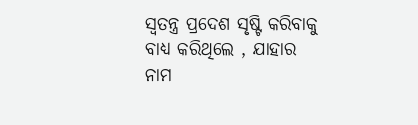ସ୍ଵତନ୍ତ୍ର ପ୍ରଦେଶ ସୃଷ୍ଟି କରିବାକୁ ବାଧ୍ୟ କରିଥିଲେ , ଯାହାର ନାମ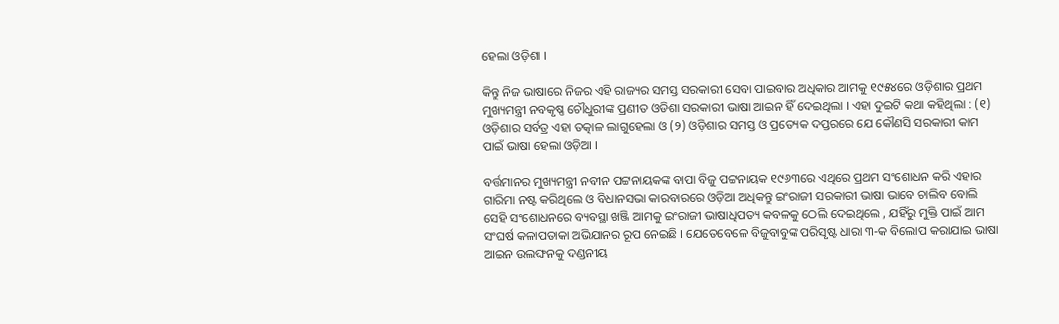ହେଲା ଓଡ଼ିଶା ।

କିନ୍ତୁ ନିଜ ଭାଷାରେ ନିଜର ଏହି ରାଜ୍ୟର ସମସ୍ତ ସରକାରୀ ସେବା ପାଇବାର ଅଧିକାର ଆମକୁ ୧୯୫୪ରେ ଓଡ଼ିଶାର ପ୍ରଥମ ମୁଖ୍ୟମନ୍ତ୍ରୀ ନବକୃଷ୍ଣ ଚୌଧୁରୀଙ୍କ ପ୍ରଣୀତ ଓଡିଶା ସରକାରୀ ଭାଷା ଆଇନ ହିଁ ଦେଇଥିଲା । ଏହା ଦୁଇଟି କଥା କହିଥିଲା : (୧) ଓଡ଼ିଶାର ସର୍ବତ୍ର ଏହା ତତ୍କାଳ ଲାଗୁହେଲା ଓ (୨) ଓଡ଼ିଶାର ସମସ୍ତ ଓ ପ୍ରତ୍ୟେକ ଦପ୍ତରରେ ଯେ କୌଣସି ସରକାରୀ କାମ ପାଇଁ ଭାଷା ହେଲା ଓଡ଼ିଆ ।

ବର୍ତ୍ତମାନର ମୁଖ୍ୟମନ୍ତ୍ରୀ ନବୀନ ପଟ୍ଟନାୟକଙ୍କ ବାପା ବିଜୁ ପଟ୍ଟନାୟକ ୧୯୬୩ରେ ଏଥିରେ ପ୍ରଥମ ସଂଶୋଧନ କରି ଏହାର ଗାରିମା ନଷ୍ଟ କରିଥିଲେ ଓ ବିଧାନସଭା କାରବାରରେ ଓଡ଼ିଆ ଅଧିକନ୍ତୁ ଇଂରାଜୀ ସରକାରୀ ଭାଷା ଭାବେ ଚାଲିବ ବୋଲି ସେହି ସଂଶୋଧନରେ ବ୍ୟବସ୍ଥା ଖଞ୍ଜି ଆମକୁ ଇଂରାଜୀ ଭାଷାଧିପତ୍ୟ କବଳକୁ ଠେଲି ଦେଇଥିଲେ , ଯହିଁରୁ ମୁକ୍ତି ପାଇଁ ଆମ ସଂଘର୍ଷ କଳାପତାକା ଅଭିଯାନର ରୂପ ନେଇଛି । ଯେତେବେଳେ ବିଜୁବାବୁଙ୍କ ପରିସୃଷ୍ଟ ଧାରା ୩-କ ବିଲୋପ କରାଯାଇ ଭାଷା ଆଇନ ଉଲଙ୍ଘନକୁ ଦଣ୍ଡନୀୟ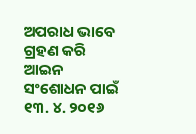ଅପରାଧ ଭାବେ ଗ୍ରହଣ କରି ଆଇନ ସଂଶୋଧନ ପାଇଁ ୧୩. ୪. ୨୦୧୬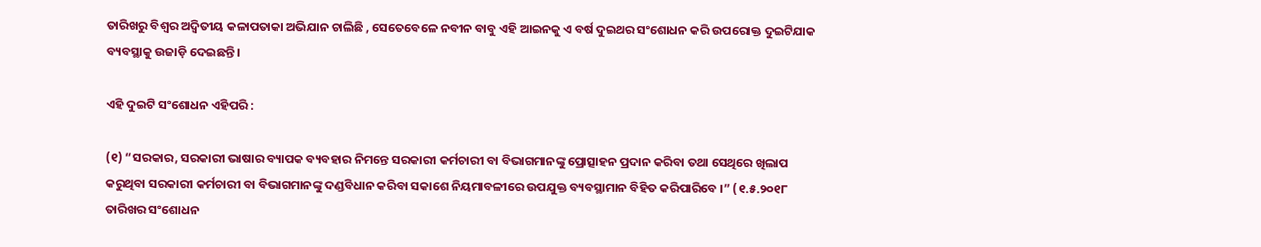ତାରିଖରୁ ବିଶ୍ଵର ଅଦ୍ଵିତୀୟ କଳାପତାକା ଅଭିଯାନ ଚାଲିଛି , ସେତେବେଳେ ନବୀନ ବାବୁ ଏହି ଆଇନକୁ ଏ ବର୍ଷ ଦୁଇଥର ସଂଶୋଧନ କରି ଉପରୋକ୍ତ ଦୁଇଟିଯାକ ବ୍ୟବସ୍ଥାକୁ ଉଜାଡ଼ି ଦେଇଛନ୍ତି ।

ଏହି ଦୁଇଟି ସଂଶୋଧନ ଏହିପରି :

(୧) “ସରକାର, ସରକାରୀ ଭାଷାର ବ୍ୟାପକ ବ୍ୟବହାର ନିମନ୍ତେ ସରକାରୀ କର୍ମଚାରୀ ବା ବିଭାଗମାନଙ୍କୁ ପ୍ରୋତ୍ସାହନ ପ୍ରଦାନ କରିବା ତଥା ସେଥିରେ ଖିଲାପ କରୁଥିବା ସରକାରୀ କର୍ମଚାରୀ ବା ବିଭାଗମାନଙ୍କୁ ଦଣ୍ଡବିଧାନ କରିବା ସକାଶେ ନିୟମାବଳୀରେ ଉପଯୁକ୍ତ ବ୍ୟବସ୍ଥାମାନ ବିହିତ କରିପାରିବେ ।” (୧.୫.୨୦୧୮ ତାରିଖର ସଂଶୋଧନ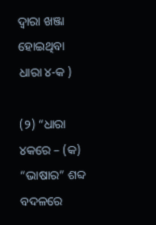ଦ୍ଵାରା ଖଞ୍ଜା ହୋଇଥିବା ଧାରା ୪-କ )

(୨) “ଧାରା ୪କରେ – (କ) “ଭାଷାର” ଶବ୍ଦ ବଦଳରେ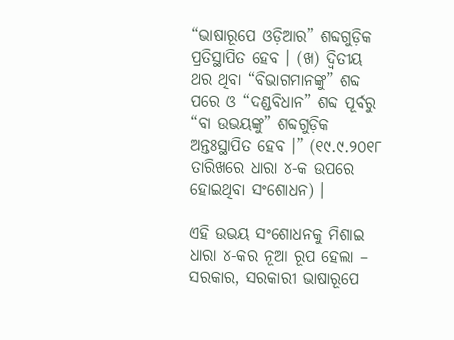“ଭାଷାରୂପେ ଓଡ଼ିଆର” ଶବ୍ଦଗୁଡ଼ିକ ପ୍ରତିସ୍ଥାପିତ ହେବ । (ଖ) ଦ୍ଵିତୀୟ ଥର ଥିବା “ବିଭାଗମାନଙ୍କୁ” ଶବ୍ଦ ପରେ ଓ “ଦଣ୍ଡବିଧାନ” ଶବ୍ଦ ପୂର୍ବରୁ “ବା ଉଭୟଙ୍କୁ” ଶବ୍ଦଗୁଡ଼ିକ ଅନ୍ତଃସ୍ଥାପିତ ହେବ ।” (୧୯.୯.୨୦୧୮ ତାରିଖରେ ଧାରା ୪-କ ଉପରେ ହୋଇଥିବା ସଂଶୋଧନ) ।

ଏହି ଉଭୟ ସଂଶୋଧନକୁ ମିଶାଇ ଧାରା ୪-କର ନୂଆ ରୂପ ହେଲା – ସରକାର, ସରକାରୀ ଭାଷାରୂପେ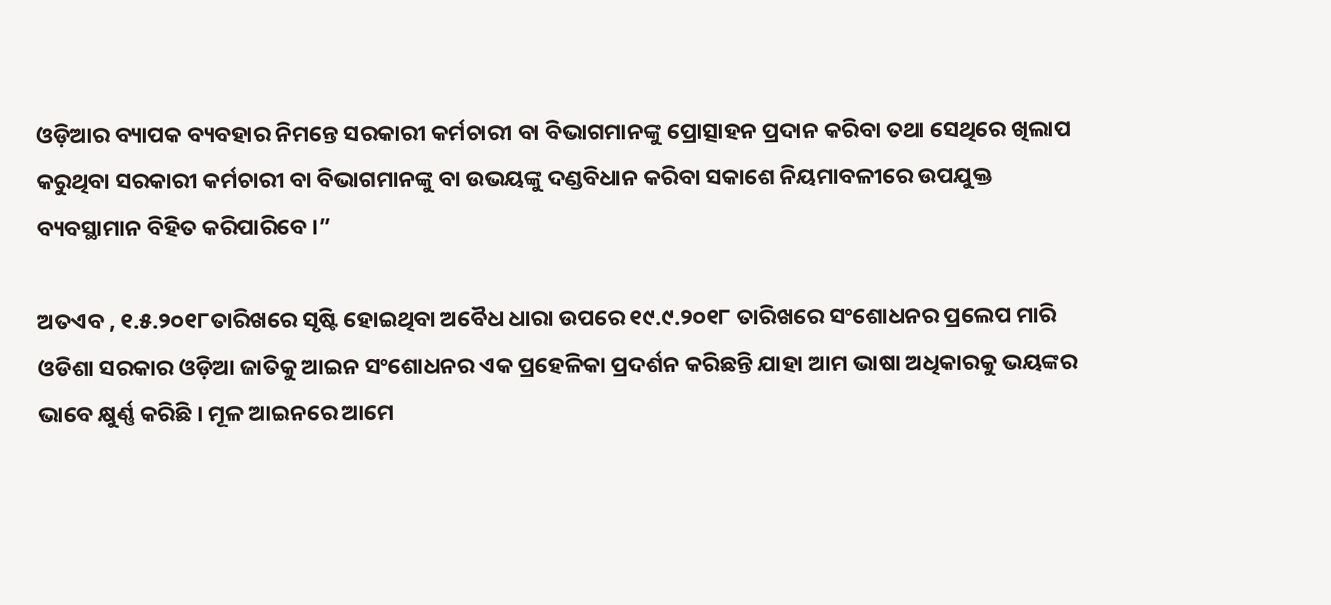ଓଡ଼ିଆର ବ୍ୟାପକ ବ୍ୟବହାର ନିମନ୍ତେ ସରକାରୀ କର୍ମଚାରୀ ବା ବିଭାଗମାନଙ୍କୁ ପ୍ରୋତ୍ସାହନ ପ୍ରଦାନ କରିବା ତଥା ସେଥିରେ ଖିଲାପ କରୁଥିବା ସରକାରୀ କର୍ମଚାରୀ ବା ବିଭାଗମାନଙ୍କୁ ବା ଉଭୟଙ୍କୁ ଦଣ୍ଡବିଧାନ କରିବା ସକାଶେ ନିୟମାବଳୀରେ ଉପଯୁକ୍ତ ବ୍ୟବସ୍ଥାମାନ ବିହିତ କରିପାରିବେ ।”

ଅତଏବ , ୧.୫.୨୦୧୮ତାରିଖରେ ସୃଷ୍ଟି ହୋଇଥିବା ଅବୈଧ ଧାରା ଉପରେ ୧୯.୯.୨୦୧୮ ତାରିଖରେ ସଂଶୋଧନର ପ୍ରଲେପ ମାରି ଓଡିଶା ସରକାର ଓଡ଼ିଆ ଜାତିକୁ ଆଇନ ସଂଶୋଧନର ଏକ ପ୍ରହେଳିକା ପ୍ରଦର୍ଶନ କରିଛନ୍ତି ଯାହା ଆମ ଭାଷା ଅଧିକାରକୁ ଭୟଙ୍କର ଭାବେ କ୍ଷୁର୍ଣ୍ଣ କରିଛି । ମୂଳ ଆଇନରେ ଆମେ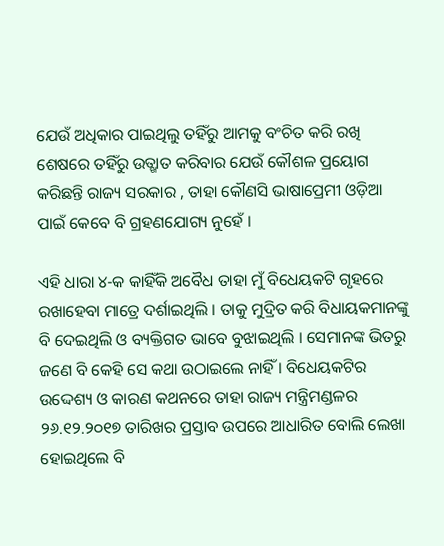ଯେଉଁ ଅଧିକାର ପାଇଥିଲୁ ତହିଁରୁ ଆମକୁ ବଂଚିତ କରି ରଖି ଶେଷରେ ତହିଁରୁ ଉତ୍ଖାତ କରିବାର ଯେଉଁ କୌଶଳ ପ୍ରୟୋଗ କରିଛନ୍ତି ରାଜ୍ୟ ସରକାର , ତାହା କୌଣସି ଭାଷାପ୍ରେମୀ ଓଡ଼ିଆ ପାଇଁ କେବେ ବି ଗ୍ରହଣଯୋଗ୍ୟ ନୁହେଁ ।

ଏହି ଧାରା ୪-କ କାହିଁକି ଅବୈଧ ତାହା ମୁଁ ବିଧେୟକଟି ଗୃହରେ ରଖାହେବା ମାତ୍ରେ ଦର୍ଶାଇଥିଲି । ତାକୁ ମୁଦ୍ରିତ କରି ବିଧାୟକମାନଙ୍କୁ ବି ଦେଇଥିଲି ଓ ବ୍ୟକ୍ତିଗତ ଭାବେ ବୁଝାଇଥିଲି । ସେମାନଙ୍କ ଭିତରୁ ଜଣେ ବି କେହି ସେ କଥା ଉଠାଇଲେ ନାହିଁ । ବିଧେୟକଟିର ଉଦ୍ଦେଶ୍ୟ ଓ କାରଣ କଥନରେ ତାହା ରାଜ୍ୟ ମନ୍ତ୍ରିମଣ୍ଡଳର ୨୬.୧୨.୨୦୧୭ ତାରିଖର ପ୍ରସ୍ତାବ ଉପରେ ଆଧାରିତ ବୋଲି ଲେଖା ହୋଇଥିଲେ ବି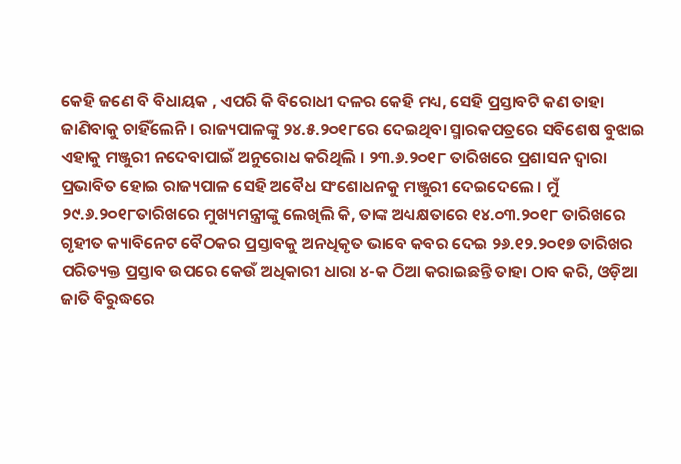କେହି ଜଣେ ବି ବିଧାୟକ , ଏପରି କି ବିରୋଧୀ ଦଳର କେହି ମଧ୍ୟ, ସେହି ପ୍ରସ୍ତାବଟି କଣ ତାହା ଜାଣିବାକୁ ଚାହିଁଲେନି । ରାଜ୍ୟପାଳଙ୍କୁ ୨୪.୫.୨୦୧୮ରେ ଦେଇଥିବା ସ୍ମାରକପତ୍ରରେ ସବିଶେଷ ବୁଝାଇ ଏହାକୁ ମଞ୍ଜୁରୀ ନଦେବାପାଇଁ ଅନୁରୋଧ କରିଥିଲି । ୨୩.୬.୨୦୧୮ ତାରିଖରେ ପ୍ରଶାସନ ଦ୍ଵାରା ପ୍ରଭାବିତ ହୋଇ ରାଜ୍ୟପାଳ ସେହି ଅବୈଧ ସଂଶୋଧନକୁ ମଞ୍ଜୁରୀ ଦେଇଦେଲେ । ମୁଁ ୨୯.୬.୨୦୧୮ତାରିଖରେ ମୁଖ୍ୟମନ୍ତ୍ରୀଙ୍କୁ ଲେଖିଲି କି, ତାଙ୍କ ଅଧ୍ୟକ୍ଷତାରେ ୧୪.୦୩.୨୦୧୮ ତାରିଖରେ ଗୃହୀତ କ୍ୟାବିନେଟ ବୈଠକର ପ୍ରସ୍ତାବକୁ ଅନଧିକୃତ ଭାବେ କବର ଦେଇ ୨୬.୧୨.୨୦୧୭ ତାରିଖର ପରିତ୍ୟକ୍ତ ପ୍ରସ୍ତାବ ଉପରେ କେଉଁ ଅଧିକାରୀ ଧାରା ୪-କ ଠିଆ କରାଇଛନ୍ତି ତାହା ଠାବ କରି, ଓଡ଼ିଆ ଜାତି ବିରୁଦ୍ଧରେ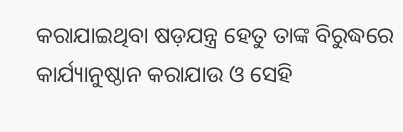କରାଯାଇଥିବା ଷଡ଼ଯନ୍ତ୍ର ହେତୁ ତାଙ୍କ ବିରୁଦ୍ଧରେ କାର୍ଯ୍ୟାନୁଷ୍ଠାନ କରାଯାଉ ଓ ସେହି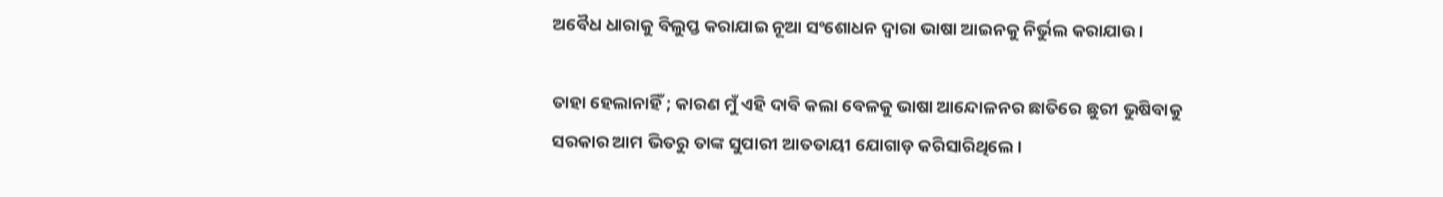ଅବୈଧ ଧାରାକୁ ବିଲୁପ୍ତ କରାଯାଇ ନୂଆ ସଂଶୋଧନ ଦ୍ଵାରା ଭାଷା ଆଇନକୁ ନିର୍ଭୁଲ କରାଯାଉ ।

ତାହା ହେଲାନାହିଁ ; କାରଣ ମୁଁ ଏହି ଦାବି କଲା ବେଳକୁ ଭାଷା ଆନ୍ଦୋଳନର ଛାତିରେ ଛୁରୀ ଭୁଷିବାକୁ ସରକାର ଆମ ଭିତରୁ ତାଙ୍କ ସୁପାରୀ ଆତତାୟୀ ଯୋଗାଡ଼ କରିସାରିଥିଲେ ।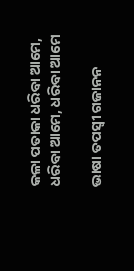କଳା ପତାକା ଧରିବା ଆମେ, ଧରିବା ଆମେ, ଧରିବା ଆମେ

ଭାଷା ତପସ୍ବୀ ଗଜାନନ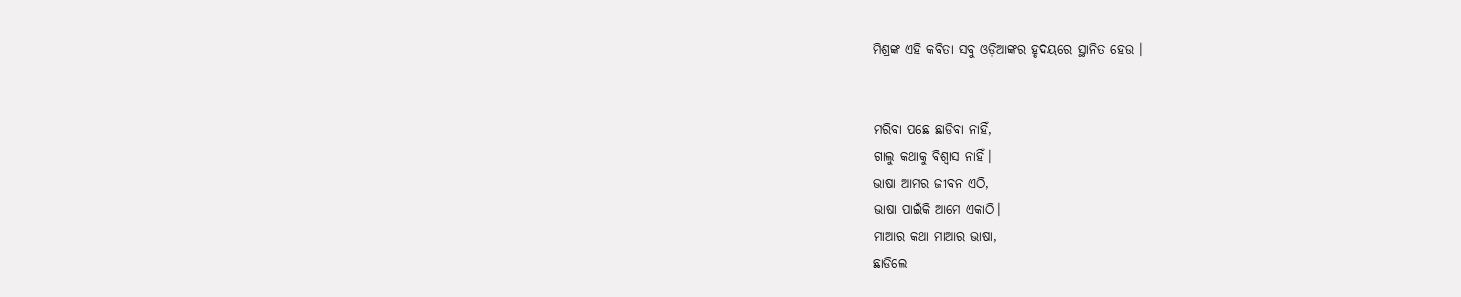ମିଶ୍ରଙ୍କ ଏହି କବିତା ସବୁ ଓଡ଼ିଆଙ୍କର ହୃଦୟରେ ସ୍ଥାନିତ ହେଉ ।


ମରିବା ପଛେ ଛାଡିବା ନାହିଁ,
ଗାଲୁ କଥାକୁ ବିଶ୍ୱାସ ନାହିଁ।
ଭାଷା ଆମର ଜୀବନ ଏଠି,
ଭାଷା ପାଇଁକି ଆମେ ଏକାଠି।
ମାଆର କଥା ମାଆର ଭାଷା,
ଛାଡିଲେ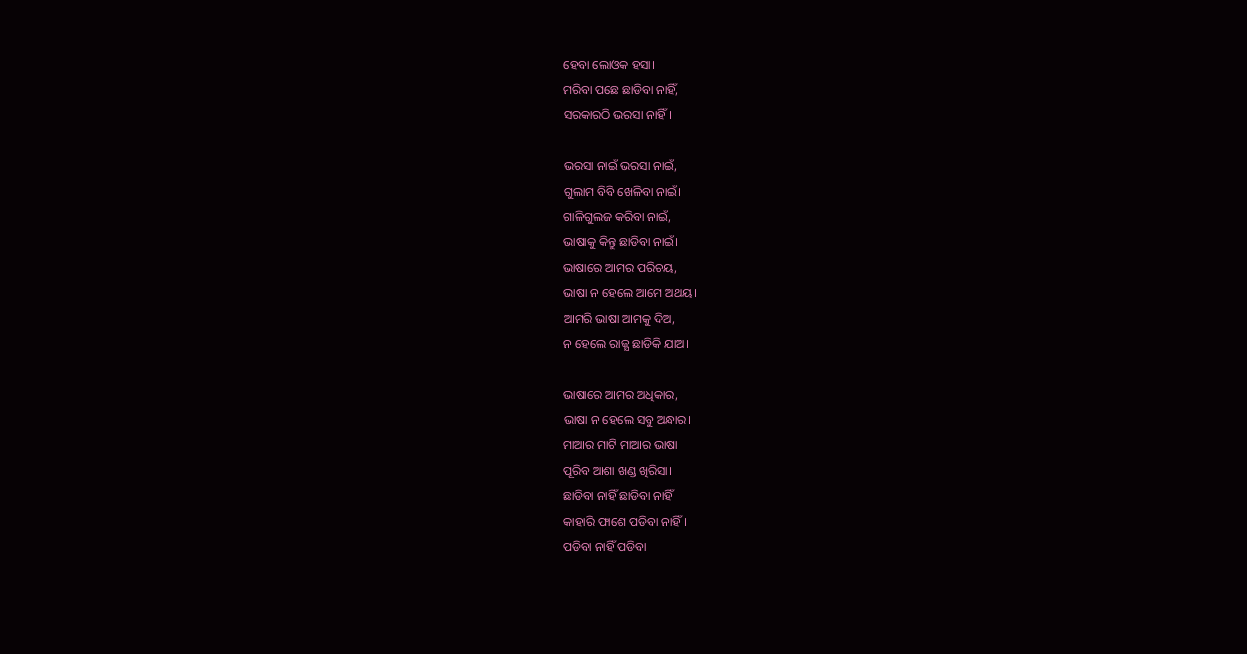ହେବା ଲୋଓକ ହସା।
ମରିବା ପଛେ ଛାଡିବା ନାହିଁ,
ସରକାରଠି ଭରସା ନାହିଁ।

ଭରସା ନାଇଁ ଭରସା ନାଇଁ,
ଗୁଲାମ ବିବି ଖେଳିବା ନାଇଁ।
ଗାଳିଗୁଲଜ କରିବା ନାଇଁ,
ଭାଷାକୁ କିନ୍ତୁ ଛାଡିବା ନାଇଁ।
ଭାଷାରେ ଆମର ପରିଚୟ,
ଭାଷା ନ ହେଲେ ଆମେ ଅଥୟ।
ଆମରି ଭାଷା ଆମକୁ ଦିଅ,
ନ ହେଲେ ରାଜ୍ଯ ଛାଡିକି ଯାଅ।

ଭାଷାରେ ଆମର ଅଧିକାର,
ଭାଷା ନ ହେଲେ ସବୁ ଅନ୍ଧାର।
ମାଆର ମାଟି ମାଆର ଭାଷା
ପୂରିବ ଆଶା ଖଣ୍ଡ ଖିରିସା।
ଛାଡିବା ନାହିଁ ଛାଡିବା ନାହିଁ
କାହାରି ଫାଶେ ପଡିବା ନାହିଁ।
ପଡିବା ନାହିଁ ପଡିବା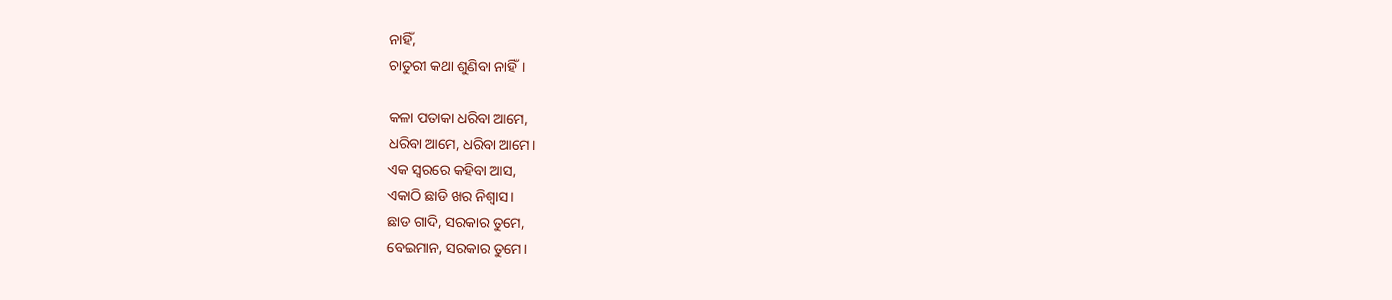ନାହିଁ,
ଚାତୁରୀ କଥା ଶୁଣିବା ନାହିଁ।

କଳା ପତାକା ଧରିବା ଆମେ,
ଧରିବା ଆମେ, ଧରିବା ଆମେ।
ଏକ ସ୍ୱରରେ କହିବା ଆସ,
ଏକାଠି ଛାଡି ଖର ନିଶ୍ୱାସ।
ଛାଡ ଗାଦି, ସରକାର ତୁମେ,
ବେଇମାନ, ସରକାର ତୁମେ।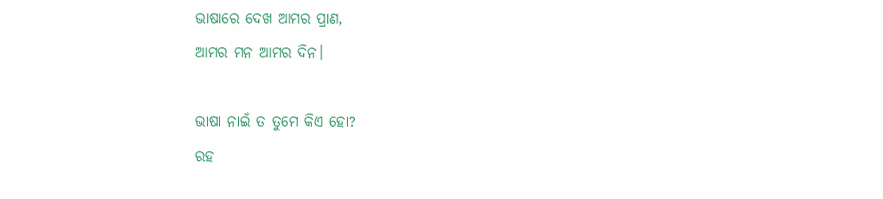ଭାଷାରେ ଦେଖ ଆମର ପ୍ରାଣ,
ଆମର ମନ ଆମର ଦିନ।

ଭାଷା ନାଇଁ ତ ତୁମେ କିଏ ହୋ?
ରହ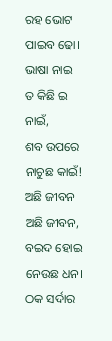ରହ ଭୋଟ ପାଇବ ଢୋ।
ଭାଷା ନାଇ ତ କିଛି ଇ ନାଇଁ,
ଶବ ଉପରେ ନାଚୁଛ କାଇଁ!
ଅଛି ଜୀବନ ଅଛି ଜୀବନ,
ବଇଦ ହୋଇ ନେଉଛ ଧନ।
ଠକ ସର୍ଦାର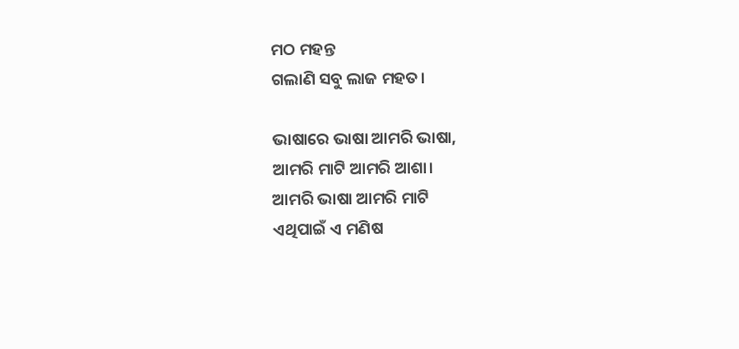ମଠ ମହନ୍ତ
ଗଲାଣି ସବୁ ଲାଜ ମହତ।

ଭାଷାରେ ଭାଷା ଆମରି ଭାଷା,
ଆମରି ମାଟି ଆମରି ଆଶା।
ଆମରି ଭାଷା ଆମରି ମାଟି
ଏଥିପାଇଁ ଏ ମଣିଷ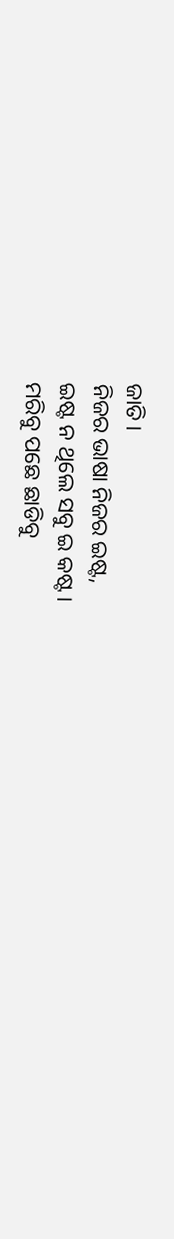ଜାତି।
ନିଜର ଭାଷା ନିଜର ଇଷ୍ଟ,
ଇଷ୍ଟ ନ ଥିଲେ ସବୁ ଇ କଷ୍ଟ।
ମରିବୁ ପଛେ ଛାଡିବୁ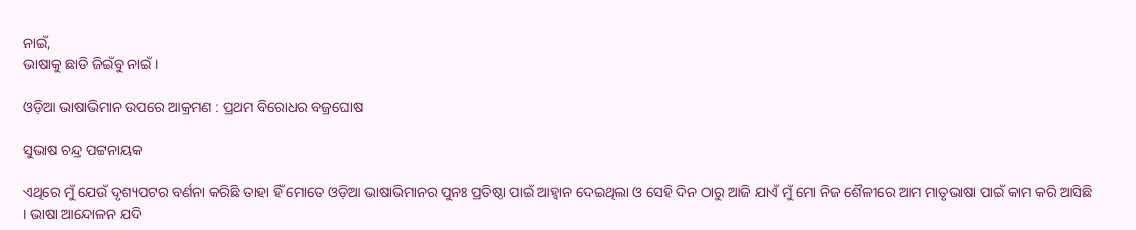ନାଇଁ,
ଭାଷାକୁ ଛାଡି ଜିଇଁବୁ ନାଇଁ।

ଓଡ଼ିଆ ଭାଷାଭିମାନ ଉପରେ ଆକ୍ରମଣ : ପ୍ରଥମ ବିରୋଧର ବଜ୍ରଘୋଷ

ସୁଭାଷ ଚନ୍ଦ୍ର ପଟ୍ଟନାୟକ

ଏଥିରେ ମୁଁ ଯେଉଁ ଦୃଶ୍ୟପଟର ବର୍ଣନା କରିଛି ତାହା ହିଁ ମୋତେ ଓଡ଼ିଆ ଭାଷାଭିମାନର ପୁନଃ ପ୍ରତିଷ୍ଠା ପାଇଁ ଆହ୍ବାନ ଦେଇଥିଲା ଓ ସେହି ଦିନ ଠାରୁ ଆଜି ଯାଏଁ ମୁଁ ମୋ ନିଜ ଶୈଳୀରେ ଆମ ମାତୃଭାଷା ପାଇଁ କାମ କରି ଆସିଛି । ଭାଷା ଆନ୍ଦୋଳନ ଯଦି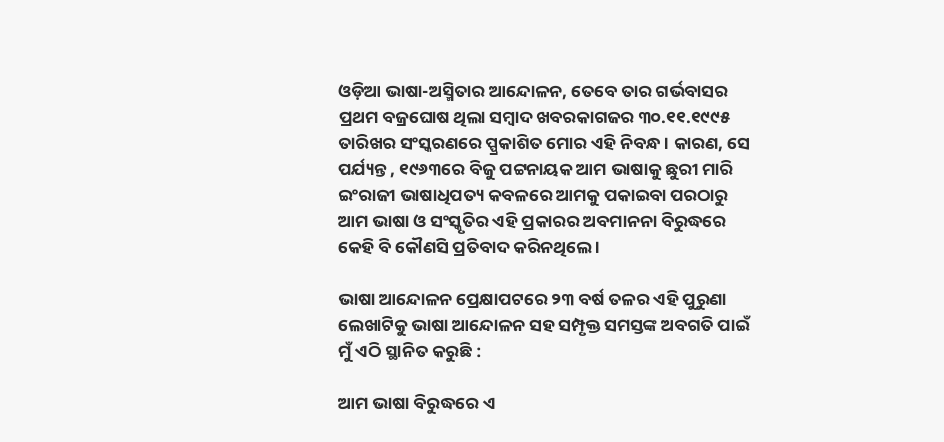ଓଡ଼ିଆ ଭାଷା-ଅସ୍ମିତାର ଆନ୍ଦୋଳନ, ତେବେ ତାର ଗର୍ଭବାସର ପ୍ରଥମ ବଜ୍ରଘୋଷ ଥିଲା ସମ୍ବାଦ ଖବରକାଗଜର ୩୦.୧୧.୧୯୯୫ ତାରିଖର ସଂସ୍କରଣରେ ପ୍ପ୍ରକାଶିତ ମୋର ଏହି ନିବନ୍ଧ । କାରଣ, ସେ ପର୍ଯ୍ୟନ୍ତ , ୧୯୬୩ରେ ବିଜୁ ପଟ୍ଟନାୟକ ଆମ ଭାଷାକୁ ଛୁରୀ ମାରି ଇଂରାଜୀ ଭାଷାଧିପତ୍ୟ କବଳରେ ଆମକୁ ପକାଇବା ପରଠାରୁ ଆମ ଭାଷା ଓ ସଂସ୍କୃତିର ଏହି ପ୍ରକାରର ଅବମାନନା ବିରୁଦ୍ଧରେ କେହି ବି କୌଣସି ପ୍ରତିବାଦ କରିନଥିଲେ ।

ଭାଷା ଆନ୍ଦୋଳନ ପ୍ରେକ୍ଷାପଟରେ ୨୩ ବର୍ଷ ତଳର ଏହି ପୁରୁଣା ଲେଖାଟିକୁ ଭାଷା ଆନ୍ଦୋଳନ ସହ ସମ୍ପୃକ୍ତ ସମସ୍ତଙ୍କ ଅବଗତି ପାଇଁ ମୁଁ ଏଠି ସ୍ଥାନିତ କରୁଛି :

ଆମ ଭାଷା ବିରୁଦ୍ଧରେ ଏ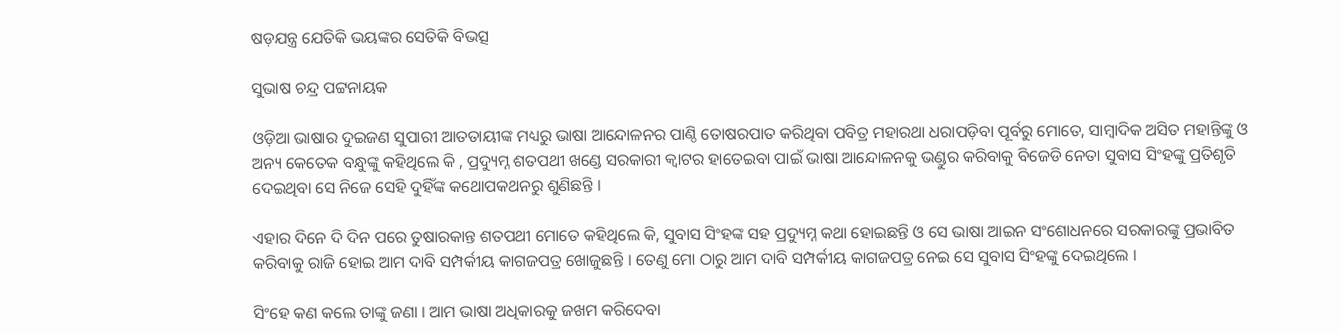ଷଡ଼ଯନ୍ତ୍ର ଯେତିକି ଭୟଙ୍କର ସେତିକି ବିଭତ୍ସ

ସୁଭାଷ ଚନ୍ଦ୍ର ପଟ୍ଟନାୟକ

ଓଡ଼ିଆ ଭାଷାର ଦୁଇଜଣ ସୁପାରୀ ଆତତାୟୀଙ୍କ ମଧ୍ୟରୁ ଭାଷା ଆନ୍ଦୋଳନର ପାଣ୍ଠି ତୋଷରପାତ କରିଥିବା ପବିତ୍ର ମହାରଥା ଧରାପଡ଼ିବା ପୂର୍ବରୁ ମୋତେ, ସାମ୍ବାଦିକ ଅସିତ ମହାନ୍ତିଙ୍କୁ ଓ ଅନ୍ୟ କେତେକ ବନ୍ଧୁଙ୍କୁ କହିଥିଲେ କି , ପ୍ରଦ୍ୟୁମ୍ନ ଶତପଥୀ ଖଣ୍ଡେ ସରକାରୀ କ୍ଵାଟର ହାତେଇବା ପାଇଁ ଭାଷା ଆନ୍ଦୋଳନକୁ ଭଣ୍ଡୁର କରିବାକୁ ବିଜେଡି ନେତା ସୁବାସ ସିଂହଙ୍କୁ ପ୍ରତିଶୃତି ଦେଇଥିବା ସେ ନିଜେ ସେହି ଦୁହିଁଙ୍କ କଥୋପକଥନରୁ ଶୁଣିଛନ୍ତି ।

ଏହାର ଦିନେ ଦି ଦିନ ପରେ ତୁଷାରକାନ୍ତ ଶତପଥୀ ମୋତେ କହିଥିଲେ କି, ସୁବାସ ସିଂହଙ୍କ ସହ ପ୍ରଦ୍ୟୁମ୍ନ କଥା ହୋଇଛନ୍ତି ଓ ସେ ଭାଷା ଆଇନ ସଂଶୋଧନରେ ସରକାରଙ୍କୁ ପ୍ରଭାବିତ କରିବାକୁ ରାଜି ହୋଇ ଆମ ଦାବି ସମ୍ପର୍କୀୟ କାଗଜପତ୍ର ଖୋଜୁଛନ୍ତି । ତେଣୁ ମୋ ଠାରୁ ଆମ ଦାବି ସମ୍ପର୍କୀୟ କାଗଜପତ୍ର ନେଇ ସେ ସୁବାସ ସିଂହଙ୍କୁ ଦେଇଥିଲେ ।

ସିଂହେ କଣ କଲେ ତାଙ୍କୁ ଜଣା । ଆମ ଭାଷା ଅଧିକାରକୁ ଜଖମ କରିଦେବା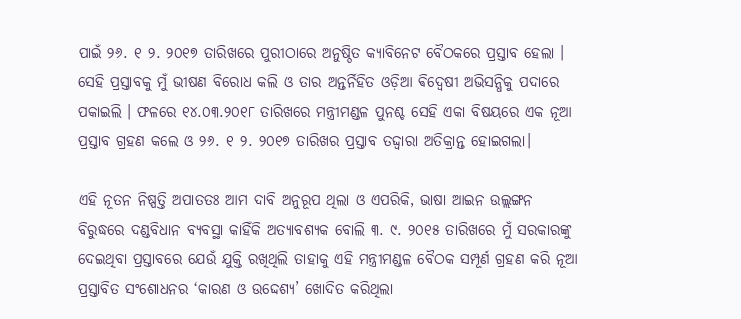ପାଇଁ ୨୬. ୧ ୨. ୨୦୧୭ ତାରିଖରେ ପୁରୀଠାରେ ଅନୁଷ୍ଠିତ କ୍ୟାବିନେଟ ବୈଠକରେ ପ୍ରସ୍ତାବ ହେଲା । ସେହି ପ୍ରସ୍ତାବକୁ ମୁଁ ଭୀଷଣ ବିରୋଧ କଲି ଓ ତାର ଅନ୍ତର୍ନିହିତ ଓଡ଼ିଆ ଵିଦ୍ଵେଷୀ ଅଭିସନ୍ଧିକୁ ପଦାରେ ପକାଇଲି । ଫଳରେ ୧୪.୦୩.୨୦୧୮ ତାରିଖରେ ମନ୍ତ୍ରୀମଣ୍ଡଳ ପୁନଶ୍ଚ ସେହି ଏକା ବିଷୟରେ ଏକ ନୂଆ ପ୍ରସ୍ତାବ ଗ୍ରହଣ କଲେ ଓ ୨୬. ୧ ୨. ୨୦୧୭ ତାରିଖର ପ୍ରସ୍ତାବ ତଦ୍ଦ୍ଵାରା ଅତିକ୍ରାନ୍ତ ହୋଇଗଲା।

ଏହି ନୂତନ ନିଷ୍ପତ୍ତି ଅପାତତଃ ଆମ ଦାବି ଅନୁରୂପ ଥିଲା ଓ ଏପରିକି, ଭାଷା ଆଇନ ଉଲ୍ଲଙ୍ଗନ ବିରୁଦ୍ଧରେ ଦଣ୍ଡବିଧାନ ବ୍ୟବସ୍ଥା କାହିଁକି ଅତ୍ୟାବଶ୍ୟକ ବୋଲି ୩. ୯. ୨୦୧୫ ତାରିଖରେ ମୁଁ ସରକାରଙ୍କୁ ଦେଇଥିବା ପ୍ରସ୍ତାବରେ ଯେଉଁ ଯୁକ୍ତି ରଖିଥିଲି ତାହାକୁ ଏହି ମନ୍ତ୍ରୀମଣ୍ଡଳ ବୈଠକ ସମ୍ପୂର୍ଣ ଗ୍ରହଣ କରି ନୂଆ ପ୍ରସ୍ତାବିତ ସଂଶୋଧନର ‘କାରଣ ଓ ଉଦ୍ଦେଶ୍ୟ’ ଖୋଦିତ କରିଥିଲା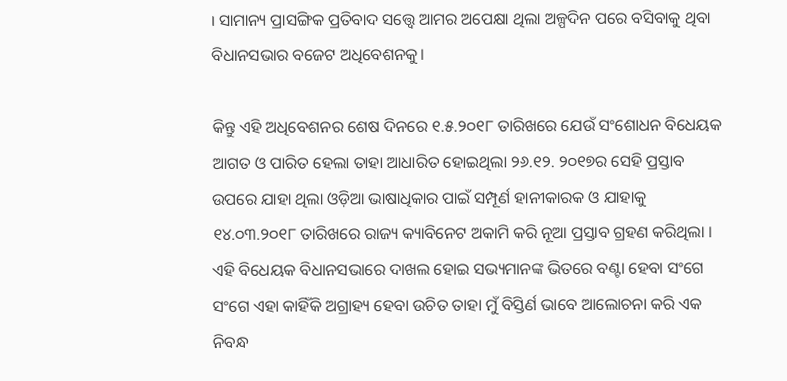। ସାମାନ୍ୟ ପ୍ରାସଙ୍ଗିକ ପ୍ରତିବାଦ ସତ୍ତ୍ଵେ ଆମର ଅପେକ୍ଷା ଥିଲା ଅଳ୍ପଦିନ ପରେ ବସିବାକୁ ଥିବା ବିଧାନସଭାର ବଜେଟ ଅଧିବେଶନକୁ।

କିନ୍ତୁ ଏହି ଅଧିବେଶନର ଶେଷ ଦିନରେ ୧.୫.୨୦୧୮ ତାରିଖରେ ଯେଉଁ ସଂଶୋଧନ ବିଧେୟକ ଆଗତ ଓ ପାରିତ ହେଲା ତାହା ଆଧାରିତ ହୋଇଥିଲା ୨୬.୧୨. ୨୦୧୭ର ସେହି ପ୍ରସ୍ତାବ ଉପରେ ଯାହା ଥିଲା ଓଡ଼ିଆ ଭାଷାଧିକାର ପାଇଁ ସମ୍ପୂର୍ଣ ହାନୀକାରକ ଓ ଯାହାକୁ ୧୪.୦୩.୨୦୧୮ ତାରିଖରେ ରାଜ୍ୟ କ୍ୟାବିନେଟ ଅକାମି କରି ନୂଆ ପ୍ରସ୍ତାବ ଗ୍ରହଣ କରିଥିଲା । ଏହି ବିଧେୟକ ବିଧାନସଭାରେ ଦାଖଲ ହୋଇ ସଭ୍ୟମାନଙ୍କ ଭିତରେ ବଣ୍ଟା ହେବା ସଂଗେ ସଂଗେ ଏହା କାହିଁକି ଅଗ୍ରାହ୍ୟ ହେବା ଉଚିତ ତାହା ମୁଁ ବିସ୍ତିର୍ଣ ଭାବେ ଆଲୋଚନା କରି ଏକ ନିବନ୍ଧ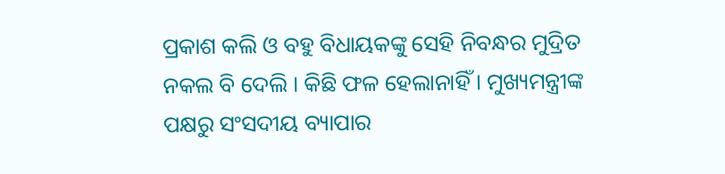ପ୍ରକାଶ କଲି ଓ ବହୁ ବିଧାୟକଙ୍କୁ ସେହି ନିବନ୍ଧର ମୁଦ୍ରିତ ନକଲ ବି ଦେଲି । କିଛି ଫଳ ହେଲାନାହିଁ । ମୁଖ୍ୟମନ୍ତ୍ରୀଙ୍କ ପକ୍ଷରୁ ସଂସଦୀୟ ବ୍ୟାପାର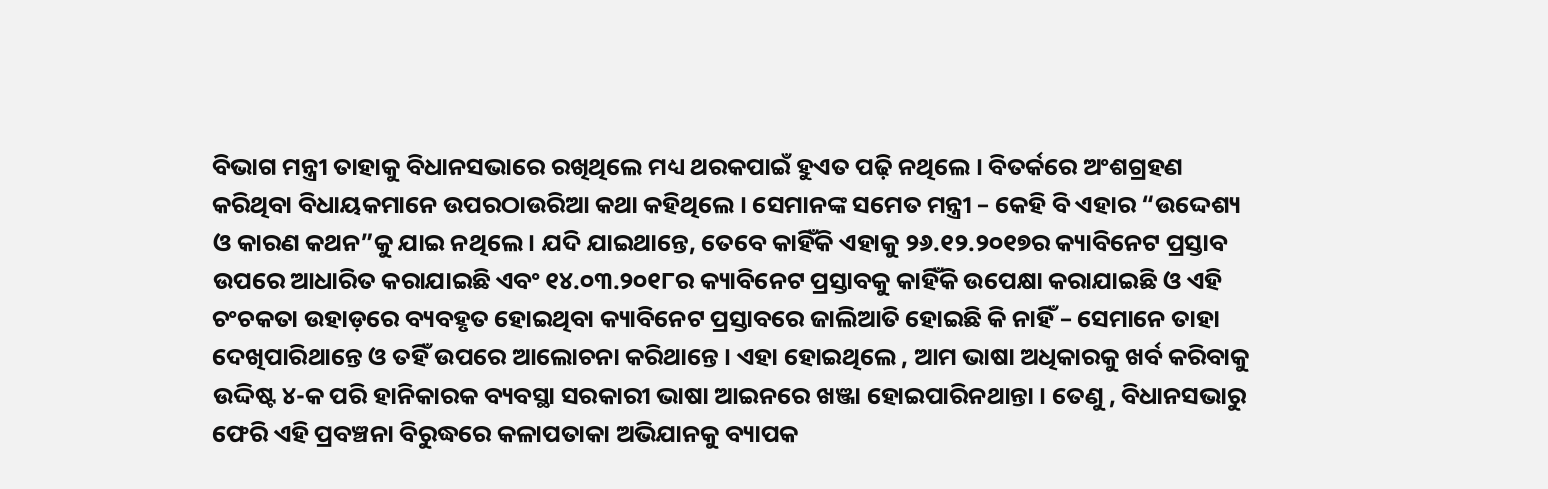ବିଭାଗ ମନ୍ତ୍ରୀ ତାହାକୁ ବିଧାନସଭାରେ ରଖିଥିଲେ ମଧ୍ୟ ଥରକପାଇଁ ହୁଏତ ପଢ଼ି ନଥିଲେ । ବିତର୍କରେ ଅଂଶଗ୍ରହଣ କରିଥିବା ବିଧାୟକମାନେ ଉପରଠାଉରିଆ କଥା କହିଥିଲେ । ସେମାନଙ୍କ ସମେତ ମନ୍ତ୍ରୀ – କେହି ବି ଏହାର “ଉଦ୍ଦେଶ୍ୟ ଓ କାରଣ କଥନ”କୁ ଯାଇ ନଥିଲେ । ଯଦି ଯାଇଥାନ୍ତେ, ତେବେ କାହିଁକି ଏହାକୁ ୨୬.୧୨.୨୦୧୭ର କ୍ୟାବିନେଟ ପ୍ରସ୍ତାବ ଉପରେ ଆଧାରିତ କରାଯାଇଛି ଏବଂ ୧୪.୦୩.୨୦୧୮ର କ୍ୟାବିନେଟ ପ୍ରସ୍ତାବକୁ କାହିଁକି ଉପେକ୍ଷା କରାଯାଇଛି ଓ ଏହି ଚଂଚକତା ଉହାଡ଼ରେ ବ୍ୟବହୃତ ହୋଇଥିବା କ୍ୟାବିନେଟ ପ୍ରସ୍ତାବରେ ଜାଲିଆତି ହୋଇଛି କି ନାହିଁ – ସେମାନେ ତାହା ଦେଖିପାରିଥାନ୍ତେ ଓ ତହିଁ ଉପରେ ଆଲୋଚନା କରିଥାନ୍ତେ । ଏହା ହୋଇଥିଲେ , ଆମ ଭାଷା ଅଧିକାରକୁ ଖର୍ବ କରିବାକୁ ଉଦ୍ଦିଷ୍ଟ ୪-କ ପରି ହାନିକାରକ ବ୍ୟବସ୍ଥା ସରକାରୀ ଭାଷା ଆଇନରେ ଖଞ୍ଜା ହୋଇପାରିନଥାନ୍ତା । ତେଣୁ , ବିଧାନସଭାରୁ ଫେରି ଏହି ପ୍ରବଞ୍ଚନା ବିରୁଦ୍ଧରେ କଳାପତାକା ଅଭିଯାନକୁ ବ୍ୟାପକ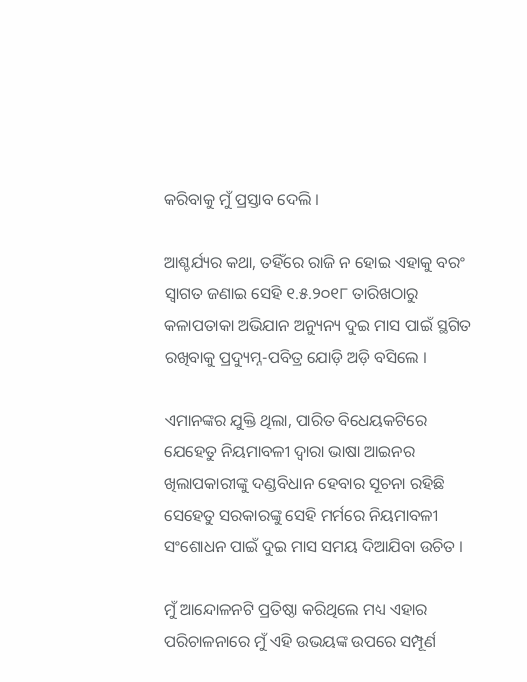କରିବାକୁ ମୁଁ ପ୍ରସ୍ତାବ ଦେଲି ।

ଆଶ୍ଚର୍ଯ୍ୟର କଥା, ତହିଁରେ ରାଜି ନ ହୋଇ ଏହାକୁ ବରଂ ସ୍ଵାଗତ ଜଣାଇ ସେହି ୧.୫.୨୦୧୮ ତାରିଖଠାରୁ କଳାପତାକା ଅଭିଯାନ ଅନ୍ୟୁନ୍ୟ ଦୁଇ ମାସ ପାଇଁ ସ୍ଥଗିତ ରଖିବାକୁ ପ୍ରଦ୍ୟୁମ୍ନ-ପବିତ୍ର ଯୋଡ଼ି ଅଡ଼ି ବସିଲେ ।

ଏମାନଙ୍କର ଯୁକ୍ତି ଥିଲା, ପାରିତ ବିଧେୟକଟିରେ ଯେହେତୁ ନିୟମାବଳୀ ଦ୍ଵାରା ଭାଷା ଆଇନର ଖିଲାପକାରୀଙ୍କୁ ଦଣ୍ଡବିଧାନ ହେବାର ସୂଚନା ରହିଛି ସେହେତୁ ସରକାରଙ୍କୁ ସେହି ମର୍ମରେ ନିୟମାବଳୀ ସଂଶୋଧନ ପାଇଁ ଦୁଇ ମାସ ସମୟ ଦିଆଯିବା ଉଚିତ ।

ମୁଁ ଆନ୍ଦୋଳନଟି ପ୍ରତିଷ୍ଠା କରିଥିଲେ ମଧ୍ୟ ଏହାର ପରିଚାଳନାରେ ମୁଁ ଏହି ଉଭୟଙ୍କ ଉପରେ ସମ୍ପୂର୍ଣ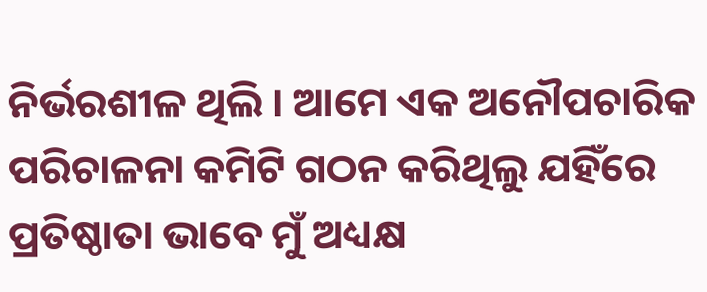ନିର୍ଭରଶୀଳ ଥିଲି । ଆମେ ଏକ ଅନୌପଚାରିକ ପରିଚାଳନା କମିଟି ଗଠନ କରିଥିଲୁ ଯହିଁରେ ପ୍ରତିଷ୍ଠାତା ଭାବେ ମୁଁ ଅଧ୍ୟକ୍ଷ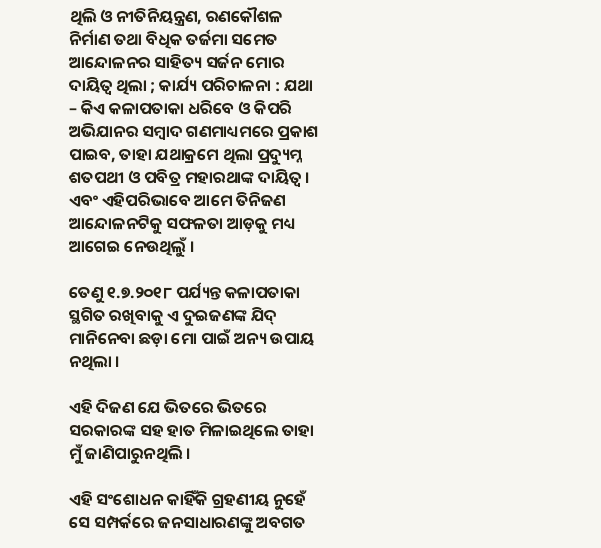ଥିଲି ଓ ନୀତିନିୟନ୍ତ୍ରଣ, ରଣକୌଶଳ ନିର୍ମାଣ ତଥା ବିଧିକ ତର୍ଜମା ସମେତ ଆନ୍ଦୋଳନର ସାହିତ୍ୟ ସର୍ଜନ ମୋର ଦାୟିତ୍ବ ଥିଲା ; କାର୍ଯ୍ୟ ପରିଚାଳନା : ଯଥା – କିଏ କଳାପତାକା ଧରିବେ ଓ କିପରି ଅଭିଯାନର ସମ୍ବାଦ ଗଣମାଧ୍ୟମରେ ପ୍ରକାଶ ପାଇବ, ତାହା ଯଥାକ୍ରମେ ଥିଲା ପ୍ରଦ୍ୟୁମ୍ନ ଶତପଥୀ ଓ ପବିତ୍ର ମହାରଥାଙ୍କ ଦାୟିତ୍ବ । ଏବଂ ଏହିପରିଭାବେ ଆମେ ତିନିଜଣ ଆନ୍ଦୋଳନଟିକୁ ସଫଳତା ଆଡ଼କୁ ମଧ୍ୟ ଆଗେଇ ନେଉଥିଲୁଁ ।

ତେଣୁ ୧.୭.୨୦୧୮ ପର୍ଯ୍ୟନ୍ତ କଳାପତାକା ସ୍ଥଗିତ ରଖିବାକୁ ଏ ଦୁଇଜଣଙ୍କ ଯିଦ୍ ମାନିନେବା ଛଡ଼ା ମୋ ପାଇଁ ଅନ୍ୟ ଉପାୟ ନଥିଲା ।

ଏହି ଦିଜଣ ଯେ ଭିତରେ ଭିତରେ ସରକାରଙ୍କ ସହ ହାତ ମିଳାଇଥିଲେ ତାହା ମୁଁ ଜାଣିପାରୁନଥିଲି ।

ଏହି ସଂଶୋଧନ କାହିଁକି ଗ୍ରହଣୀୟ ନୁହେଁ ସେ ସମ୍ପର୍କରେ ଜନସାଧାରଣଙ୍କୁ ଅବଗତ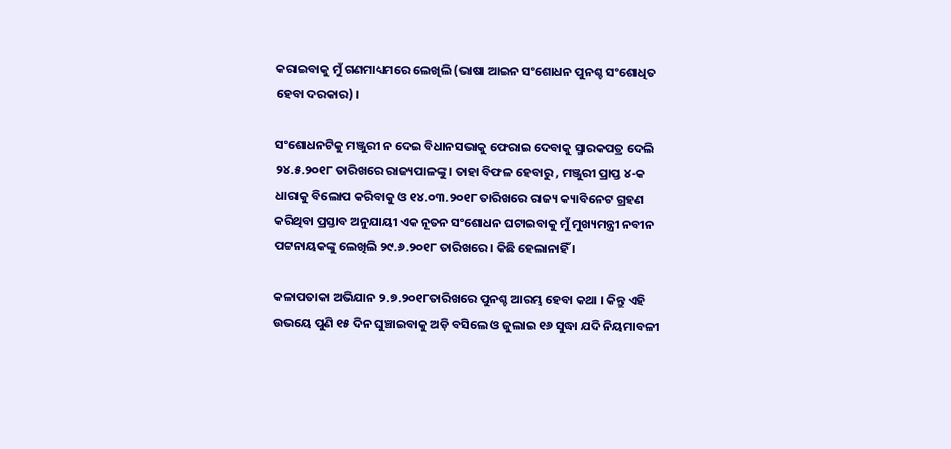କରାଇବାକୁ ମୁଁ ଗଣମାଧ୍ୟମରେ ଲେଖିଲି (ଭାଷା ଆଇନ ସଂଶୋଧନ ପୁନଶ୍ଚ ସଂଶୋଧିତ ହେବା ଦରକାର) ।

ସଂଶୋଧନଟିକୁ ମଞ୍ଜୁରୀ ନ ଦେଇ ବିଧାନସଭାକୁ ଫେରାଇ ଦେବାକୁ ସ୍ମାରକପତ୍ର ଦେଲି ୨୪.୫.୨୦୧୮ ତାରିଖରେ ରାଜ୍ୟପାଳଙ୍କୁ । ତାହା ବିଫଳ ହେବାରୁ , ମଞ୍ଜୁରୀ ପ୍ରାପ୍ତ ୪-କ ଧାରାକୁ ବିଲୋପ କରିବାକୁ ଓ ୧୪.୦୩.୨୦୧୮ ତାରିଖରେ ରାଜ୍ୟ କ୍ୟାବିନେଟ ଗ୍ରହଣ କରିଥିବା ପ୍ରସ୍ତାବ ଅନୁଯାୟୀ ଏକ ନୂତନ ସଂଶୋଧନ ଘଟାଇବାକୁ ମୁଁ ମୁଖ୍ୟମନ୍ତ୍ରୀ ନବୀନ ପଟ୍ଟନାୟକଙ୍କୁ ଲେଖିଲି ୨୯.୬.୨୦୧୮ ତାରିଖରେ । କିଛି ହେଲାନାହିଁ ।

କଳାପତାକା ଅଭିଯାନ ୨.୭.୨୦୧୮ତାରିଖରେ ପୁନଶ୍ଚ ଆରମ୍ଭ ହେବା କଥା । କିନ୍ତୁ ଏହି ଉଭୟେ ପୁଣି ୧୫ ଦିନ ଘୁଞ୍ଚାଇବାକୁ ଅଡ଼ି ବସିଲେ ଓ ଜୁଲାଇ ୧୬ ସୁଦ୍ଧା ଯଦି ନିୟମାବଳୀ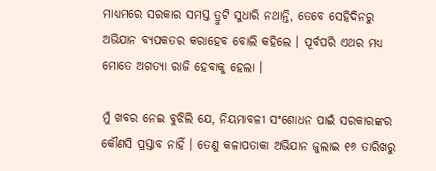ମାଧ୍ୟମରେ ସରକାର ସମସ୍ତ ତ୍ରୁଟି ସୁଧାରି ନଥାନ୍ତି, ତେବେ ସେହିଦିନରୁ ଅଭିଯାନ ବ୍ୟପକତର କରାହେବ ବୋଲି କହିଲେ । ପୂର୍ବପରି ଏଥର ମଧ୍ୟ ମୋତେ ଅଗତ୍ୟା ରାଜି ହେବାକୁ ହେଲା ।

ମୁଁ ଖବର ନେଇ ବୁଝିଲି ଯେ, ନିୟମାବଳୀ ସଂଶୋଧନ ପାଇଁ ସରକାରଙ୍କର କୌଣସି ପ୍ରସ୍ତାବ ନାହିଁ । ତେଣୁ କଳାପତାକା ଅଭିଯାନ ଜୁଲାଇ ୧୬ ତାରିଖରୁ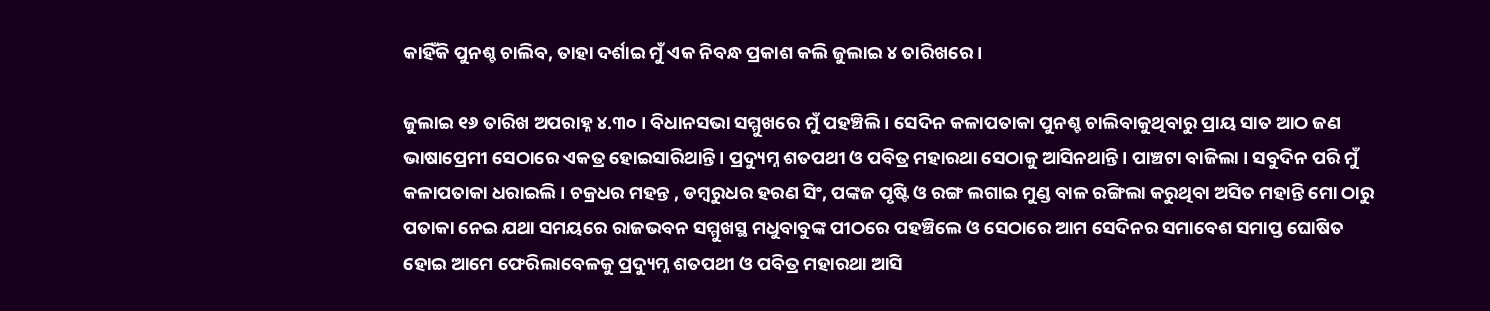କାହିଁକି ପୁନଶ୍ଚ ଚାଲିବ, ତାହା ଦର୍ଶାଇ ମୁଁ ଏକ ନିବନ୍ଧ ପ୍ରକାଶ କଲି ଜୁଲାଇ ୪ ତାରିଖରେ ।

ଜୁଲାଇ ୧୬ ତାରିଖ ଅପରାହ୍ନ ୪.୩୦ । ବିଧାନସଭା ସମ୍ମୁଖରେ ମୁଁ ପହଞ୍ଚିଲି । ସେଦିନ କଳାପତାକା ପୁନଶ୍ଚ ଚାଲିବାକୁଥିବାରୁ ପ୍ରାୟ ସାତ ଆଠ ଜଣ ଭାଷାପ୍ରେମୀ ସେଠାରେ ଏକତ୍ର ହୋଇସାରିଥାନ୍ତି । ପ୍ରଦ୍ୟୁମ୍ନ ଶତପଥୀ ଓ ପବିତ୍ର ମହାରଥା ସେଠାକୁ ଆସିନଥାନ୍ତି । ପାଞ୍ଚଟା ବାଜିଲା । ସବୁଦିନ ପରି ମୁଁ କଳାପତାକା ଧରାଇଲି । ଚକ୍ରଧର ମହନ୍ତ , ଡମ୍ବରୁଧର ହରଣ ସିଂ, ପଙ୍କଜ ପୃଷ୍ଟି ଓ ରଙ୍ଗ ଲଗାଇ ମୁଣ୍ଡ ବାଳ ରଙ୍ଗିଲା କରୁଥିବା ଅସିତ ମହାନ୍ତି ମୋ ଠାରୁ ପତାକା ନେଇ ଯଥା ସମୟରେ ରାଜଭବନ ସମ୍ମୁଖସ୍ଥ ମଧୁବାବୁଙ୍କ ପୀଠରେ ପହଞ୍ଚିଲେ ଓ ସେଠାରେ ଆମ ସେଦିନର ସମାବେଶ ସମାପ୍ତ ଘୋଷିତ ହୋଇ ଆମେ ଫେରିଲାବେଳକୁ ପ୍ରଦ୍ୟୁମ୍ନ ଶତପଥୀ ଓ ପବିତ୍ର ମହାରଥା ଆସି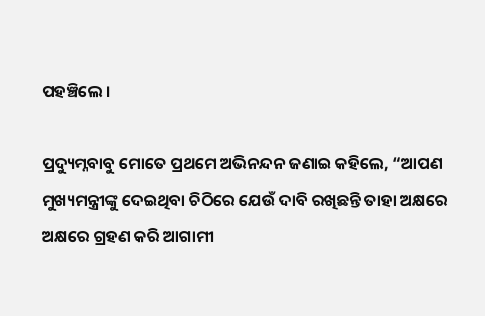ପହଞ୍ଚିଲେ ।

ପ୍ରଦ୍ୟୁମ୍ନବାବୁ ମୋତେ ପ୍ରଥମେ ଅଭିନନ୍ଦନ ଜଣାଇ କହିଲେ, “ଆପଣ ମୁଖ୍ୟମନ୍ତ୍ରୀଙ୍କୁ ଦେଇଥିବା ଚିଠିରେ ଯେଉଁ ଦାବି ରଖିଛନ୍ତି ତାହା ଅକ୍ଷରେ ଅକ୍ଷରେ ଗ୍ରହଣ କରି ଆଗାମୀ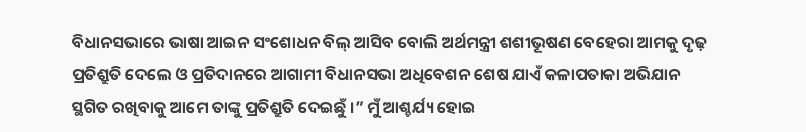ବିଧାନସଭାରେ ଭାଷା ଆଇନ ସଂଶୋଧନ ବିଲ୍ ଆସିବ ବୋଲି ଅର୍ଥମନ୍ତ୍ରୀ ଶଶୀଭୂଷଣ ବେହେରା ଆମକୁ ଦୃଢ଼ ପ୍ରତିଶ୍ରୁତି ଦେଲେ ଓ ପ୍ରତିଦାନରେ ଆଗାମୀ ବିଧାନସଭା ଅଧିବେଶନ ଶେଷ ଯାଏଁ କଳାପତାକା ଅଭିଯାନ ସ୍ଥଗିତ ରଖିବାକୁ ଆମେ ତାଙ୍କୁ ପ୍ରତିଶ୍ରୁତି ଦେଇଛୁଁ ।” ମୁଁ ଆଶ୍ଚର୍ଯ୍ୟ ହୋଇ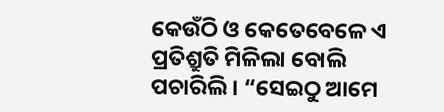କେଉଁଠି ଓ କେତେବେଳେ ଏ ପ୍ରତିଶ୍ରୁତି ମିଳିଲା ବୋଲି ପଚାରିଲି । “ସେଇଠୁ ଆମେ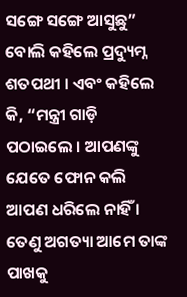ସଙ୍ଗେ ସଙ୍ଗେ ଆସୁଛୁ” ବୋଲି କହିଲେ ପ୍ରଦ୍ୟୁମ୍ନ ଶତପଥୀ । ଏବଂ କହିଲେ କି, “ମନ୍ତ୍ରୀ ଗାଡ଼ି ପଠାଇଲେ । ଆପଣଙ୍କୁ ଯେତେ ଫୋନ କଲି ଆପଣ ଧରିଲେ ନାହିଁ । ତେଣୁ ଅଗତ୍ୟା ଆମେ ତାଙ୍କ ପାଖକୁ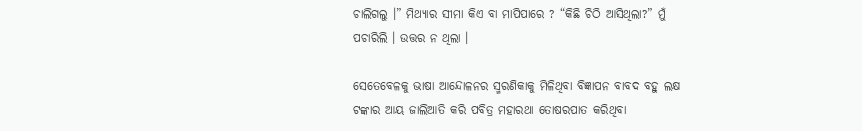ଚାଲିଗଲୁ ।” ମିଥ୍ୟାର ସୀମା କିଏ ବା ମାପିପାରେ ? “କିଛି ଚିଠି ଆସିଥିଲା?” ମୁଁ ପଚାରିଲି । ଉତ୍ତର ନ ଥିଲା ।

ସେତେବେଳକୁ ଭାଷା ଆନ୍ଦୋଳନର ସ୍ମରଣିକାକୁ ମିଳିଥିବା ବିଜ୍ଞାପନ ବାବଦ ବହୁ ଲକ୍ଷ ଟଙ୍କାର ଆୟ ଜାଲିଆତି କରି ପବିତ୍ର ମହାରଥା ତୋଷରପାତ କରିଥିବା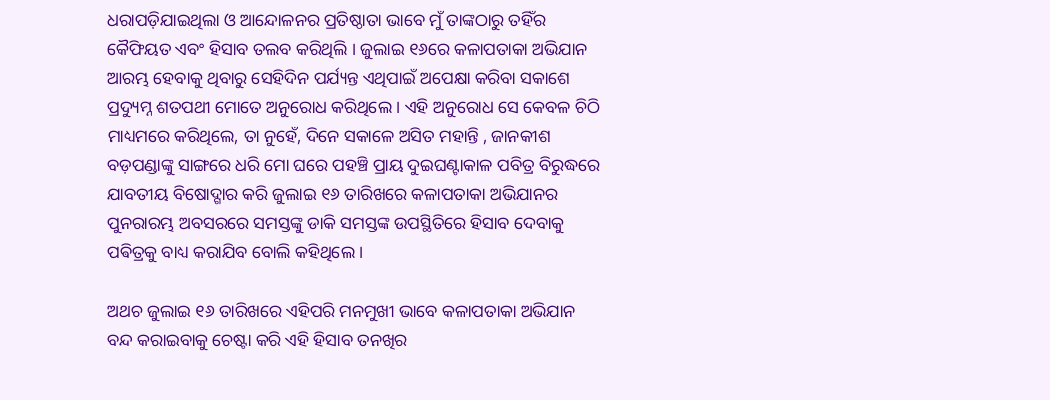ଧରାପଡ଼ିଯାଇଥିଲା ଓ ଆନ୍ଦୋଳନର ପ୍ରତିଷ୍ଠାତା ଭାବେ ମୁଁ ତାଙ୍କଠାରୁ ତହିଁର କୈଫିୟତ ଏବଂ ହିସାବ ତଲବ କରିଥିଲି । ଜୁଲାଇ ୧୬ରେ କଳାପତାକା ଅଭିଯାନ ଆରମ୍ଭ ହେବାକୁ ଥିବାରୁ ସେହିଦିନ ପର୍ଯ୍ୟନ୍ତ ଏଥିପାଇଁ ଅପେକ୍ଷା କରିବା ସକାଶେ ପ୍ରଦ୍ୟୁମ୍ନ ଶତପଥୀ ମୋତେ ଅନୁରୋଧ କରିଥିଲେ । ଏହି ଅନୁରୋଧ ସେ କେବଳ ଚିଠି ମାଧ୍ୟମରେ କରିଥିଲେ, ତା ନୁହେଁ, ଦିନେ ସକାଳେ ଅସିତ ମହାନ୍ତି , ଜାନକୀଶ ବଡ଼ପଣ୍ଡାଙ୍କୁ ସାଙ୍ଗରେ ଧରି ମୋ ଘରେ ପହଞ୍ଚି ପ୍ରାୟ ଦୁଇଘଣ୍ଟାକାଳ ପବିତ୍ର ବିରୁଦ୍ଧରେ ଯାବତୀୟ ବିଷୋଦ୍ଗାର କରି ଜୁଲାଇ ୧୬ ତାରିଖରେ କଳାପତାକା ଅଭିଯାନର ପୁନରାରମ୍ଭ ଅବସରରେ ସମସ୍ତଙ୍କୁ ଡାକି ସମସ୍ତଙ୍କ ଉପସ୍ଥିତିରେ ହିସାବ ଦେବାକୁ ପଵିତ୍ରକୁ ବାଧ୍ୟ କରାଯିବ ବୋଲି କହିଥିଲେ ।

ଅଥଚ ଜୁଲାଇ ୧୬ ତାରିଖରେ ଏହିପରି ମନମୁଖୀ ଭାବେ କଳାପତାକା ଅଭିଯାନ ବନ୍ଦ କରାଇବାକୁ ଚେଷ୍ଟା କରି ଏହି ହିସାବ ତନଖିର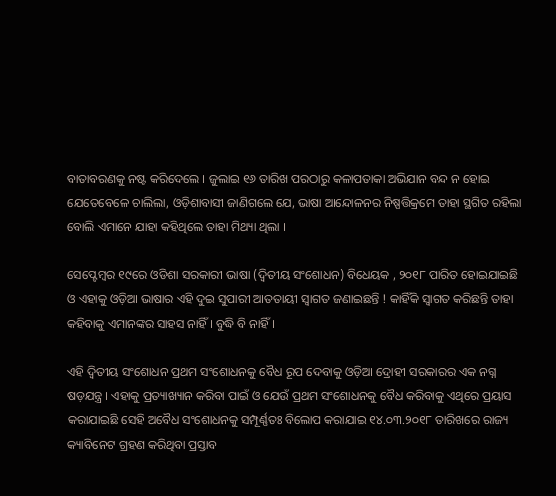ବାତାବରଣକୁ ନଷ୍ଟ କରିଦେଲେ । ଜୁଲାଇ ୧୬ ତାରିଖ ପରଠାରୁ କଳାପତାକା ଅଭିଯାନ ବନ୍ଦ ନ ହୋଇ ଯେତେବେଳେ ଚାଲିଲା, ଓଡ଼ିଶାବାସୀ ଜାଣିଗଲେ ଯେ, ଭାଷା ଆନ୍ଦୋଳନର ନିଷ୍ପତ୍ତିକ୍ରମେ ତାହା ସ୍ଥଗିତ ରହିଲା ବୋଲି ଏମାନେ ଯାହା କହିଥିଲେ ତାହା ମିଥ୍ୟା ଥିଲା ।

ସେପ୍ଟେମ୍ବର ୧୯ରେ ଓଡିଶା ସରକାରୀ ଭାଷା (ଦ୍ଵିତୀୟ ସଂଶୋଧନ) ବିଧେୟକ , ୨୦୧୮ ପାରିତ ହୋଇଯାଇଛି ଓ ଏହାକୁ ଓଡ଼ିଆ ଭାଷାର ଏହି ଦୁଇ ସୁପାରୀ ଆତତାୟୀ ସ୍ଵାଗତ ଜଣାଇଛନ୍ତି ! କାହିଁକି ସ୍ଵାଗତ କରିଛନ୍ତି ତାହା କହିବାକୁ ଏମାନଙ୍କର ସାହସ ନାହିଁ । ବୁଦ୍ଧି ବି ନାହିଁ ।

ଏହି ଦ୍ଵିତୀୟ ସଂଶୋଧନ ପ୍ରଥମ ସଂଶୋଧନକୁ ବୈଧ ରୂପ ଦେବାକୁ ଓଡ଼ିଆ ଦ୍ରୋହୀ ସରକାରର ଏକ ନଗ୍ନ ଷଡ଼ଯନ୍ତ୍ର । ଏହାକୁ ପ୍ରତ୍ୟାଖ୍ୟାନ କରିବା ପାଇଁ ଓ ଯେଉଁ ପ୍ରଥମ ସଂଶୋଧନକୁ ବୈଧ କରିବାକୁ ଏଥିରେ ପ୍ରୟାସ କରାଯାଇଛି ସେହି ଅବୈଧ ସଂଶୋଧନକୁ ସମ୍ପୂର୍ଣ୍ଣତଃ ବିଲୋପ କରାଯାଇ ୧୪.୦୩.୨୦୧୮ ତାରିଖରେ ରାଜ୍ୟ କ୍ୟାବିନେଟ ଗ୍ରହଣ କରିଥିବା ପ୍ରସ୍ତାବ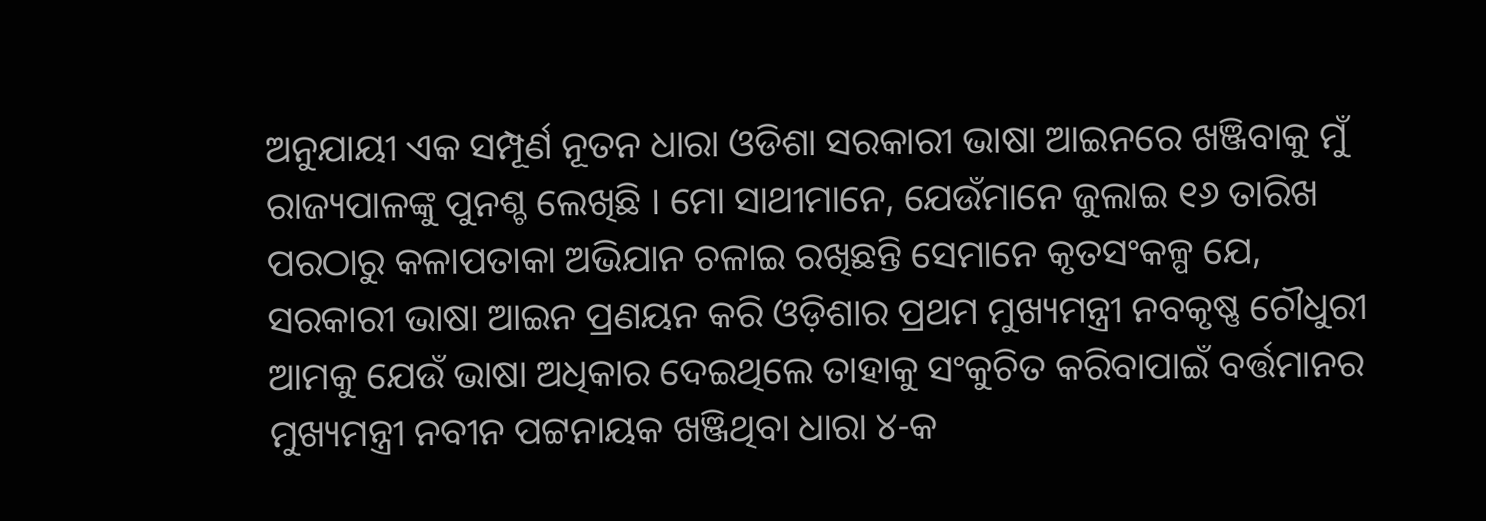ଅନୁଯାୟୀ ଏକ ସମ୍ପୂର୍ଣ ନୂତନ ଧାରା ଓଡିଶା ସରକାରୀ ଭାଷା ଆଇନରେ ଖଞ୍ଜିବାକୁ ମୁଁ ରାଜ୍ୟପାଳଙ୍କୁ ପୁନଶ୍ଚ ଲେଖିଛି । ମୋ ସାଥୀମାନେ, ଯେଉଁମାନେ ଜୁଲାଇ ୧୬ ତାରିଖ ପରଠାରୁ କଳାପତାକା ଅଭିଯାନ ଚଳାଇ ରଖିଛନ୍ତି ସେମାନେ କୃତସଂକଳ୍ପ ଯେ, ସରକାରୀ ଭାଷା ଆଇନ ପ୍ରଣୟନ କରି ଓଡ଼ିଶାର ପ୍ରଥମ ମୁଖ୍ୟମନ୍ତ୍ରୀ ନବକୃଷ୍ଣ ଚୌଧୁରୀ ଆମକୁ ଯେଉଁ ଭାଷା ଅଧିକାର ଦେଇଥିଲେ ତାହାକୁ ସଂକୁଚିତ କରିବାପାଇଁ ବର୍ତ୍ତମାନର ମୁଖ୍ୟମନ୍ତ୍ରୀ ନବୀନ ପଟ୍ଟନାୟକ ଖଞ୍ଜିଥିବା ଧାରା ୪-କ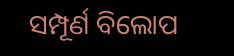ସମ୍ପୂର୍ଣ ବିଲୋପ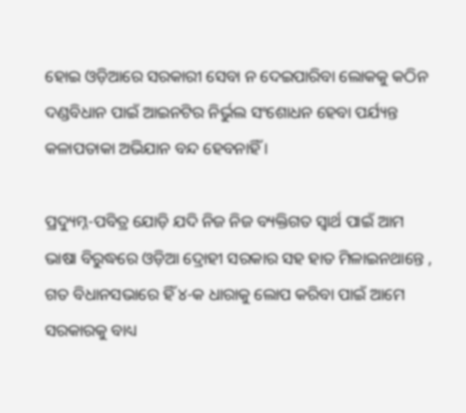ହୋଇ ଓଡ଼ିଆରେ ସରକାରୀ ସେବା ନ ଦେଇପାରିବା ଲୋକକୁ କଠିନ ଦଣ୍ଡବିଧାନ ପାଇଁ ଆଇନଟିର ନିର୍ଭୁଲ ସଂଶୋଧନ ହେବା ପର୍ଯ୍ୟନ୍ତ କଳାପତାକା ଅଭିଯାନ ବନ୍ଦ ହେବନାହିଁ ।

ପ୍ରଦ୍ୟୁମ୍ନ-ପବିତ୍ର ଯୋଡ଼ି ଯଦି ନିଜ ନିଜ ବ୍ୟକ୍ତିଗତ ସ୍ଵାର୍ଥ ପାଇଁ ଆମ ଭାଷା ବିରୁଦ୍ଧରେ ଓଡ଼ିଆ ଦ୍ରୋହୀ ସରକାର ସହ ହାତ ମିଳାଇନଥାନ୍ତେ , ଗତ ବିଧାନସଭାରେ ହିଁ ୪-କ ଧାରାକୁ ଲୋପ କରିବା ପାଇଁ ଆମେ ସରକାରକୁ ବାଧ୍ୟ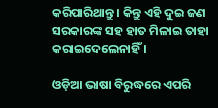କରିପାରିଥାନ୍ତୁ । କିନ୍ତୁ ଏହି ଦୁଇ ଜଣ ସରକାରଙ୍କ ସହ ହାତ ମିଳାଇ ତାହା କରାଇଦେଲେନାହିଁ ।

ଓଡ଼ିଆ ଭାଷା ବିରୁଦ୍ଧରେ ଏପରି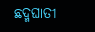ଛଦ୍ମଘାତୀ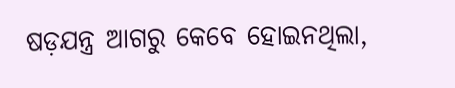ଷଡ଼ଯନ୍ତ୍ର ଆଗରୁ କେବେ ହୋଇନଥିଲା,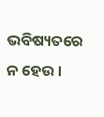ଭବିଷ୍ୟତରେ ନ ହେଉ ।